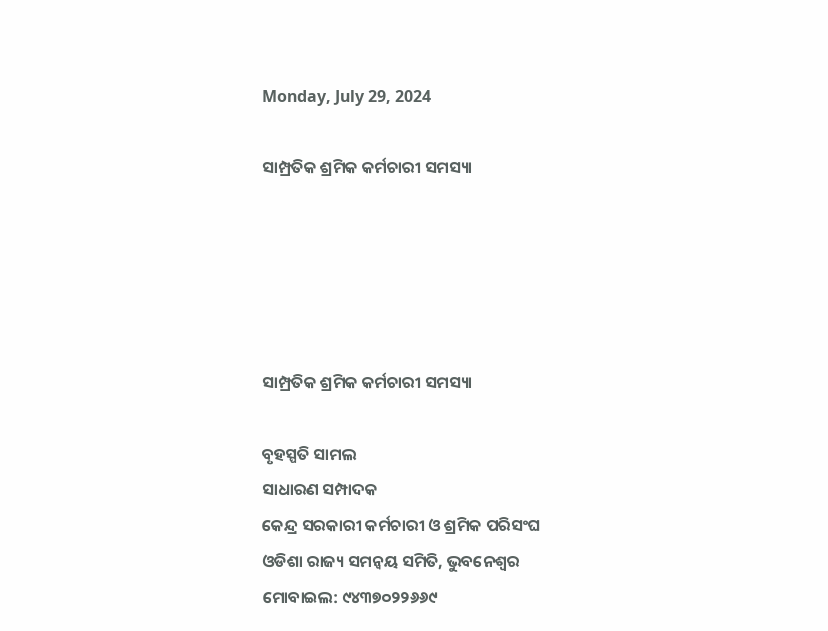Monday, July 29, 2024

ସାମ୍ପ୍ରତିକ ଶ୍ରମିକ କର୍ମଚାରୀ ସମସ୍ୟା





ସାମ୍ପ୍ରତିକ ଶ୍ରମିକ କର୍ମଚାରୀ ସମସ୍ୟା

ବୃହସ୍ପତି ସାମଲ
ସାଧାରଣ ସମ୍ପାଦକ
କେନ୍ଦ୍ର ସରକାରୀ କର୍ମଚାରୀ ଓ ଶ୍ରମିକ ପରିସଂଘ
ଓଡିଶା ରାଜ୍ୟ ସମନ୍ୱୟ ସମିତି, ଭୁବନେଶ୍ୱର
ମୋବାଇଲ: ୯୪୩୭୦୨୨୬୬୯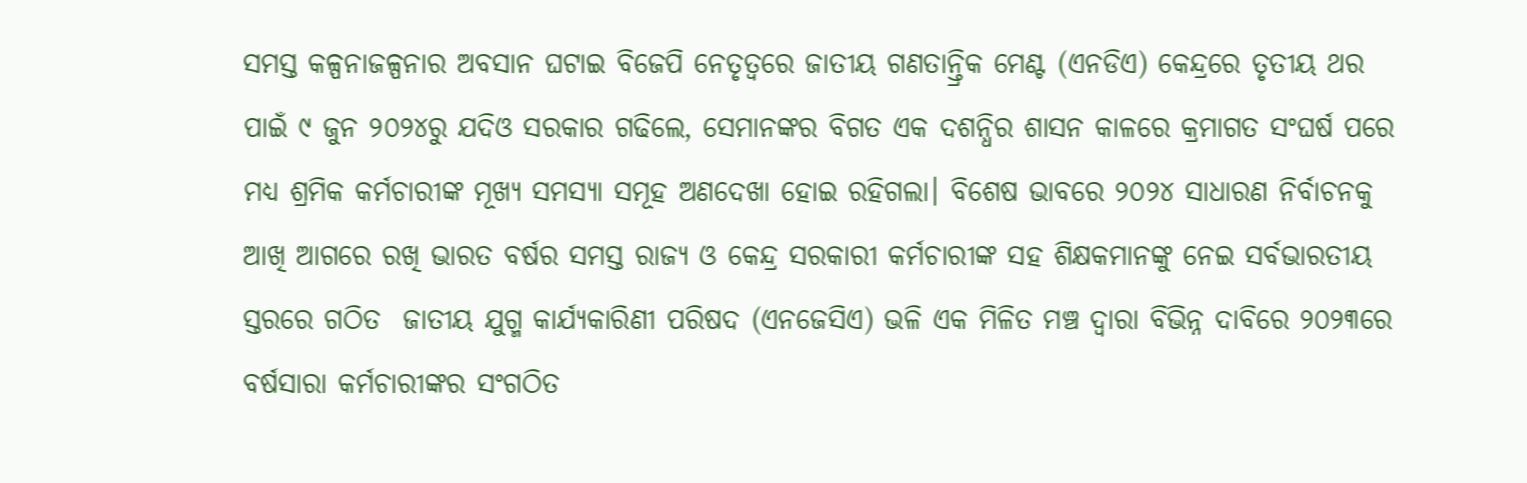ସମସ୍ତ କଳ୍ପନାଜଳ୍ପନାର ଅବସାନ ଘଟାଇ ବିଜେପି ନେତୃତ୍ୱରେ ଜାତୀୟ ଗଣତାନ୍ତ୍ରିକ ମେଣ୍ଟ (ଏନଡିଏ) କେନ୍ଦ୍ରରେ ତୃତୀୟ ଥର ପାଇଁ ୯ ଜୁନ ୨୦୨୪ରୁ ଯଦିଓ ସରକାର ଗଢିଲେ, ସେମାନଙ୍କର ବିଗତ ଏକ ଦଶନ୍ଧିର ଶାସନ କାଳରେ କ୍ରମାଗତ ସଂଘର୍ଷ ପରେ ମଧ୍ୟ ଶ୍ରମିକ କର୍ମଚାରୀଙ୍କ ମୂଖ୍ୟ ସମସ୍ୟା ସମୂହ ଅଣଦେଖା ହୋଇ ରହିଗଲା। ବିଶେଷ ଭାବରେ ୨୦୨୪ ସାଧାରଣ ନିର୍ବାଚନକୁ ଆଖି ଆଗରେ ରଖି ଭାରତ ବର୍ଷର ସମସ୍ତ ରାଜ୍ୟ ଓ‌ କେନ୍ଦ୍ର ସରକାରୀ କର୍ମଚାରୀଙ୍କ‌ ସହ ଶିକ୍ଷକମାନଙ୍କୁ ନେଇ ସର୍ବଭାରତୀୟ ସ୍ତରରେ ଗଠିତ  ଜାତୀୟ ଯୁଗ୍ମ କାର୍ଯ୍ୟକାରିଣୀ ପରିଷଦ (ଏନଜେସିଏ) ଭଳି ଏକ ମିଳିତ ମଞ୍ଚ ଦ୍ୱାରା ବିଭିନ୍ନ ଦାବିରେ ୨୦୨୩ରେ ବର୍ଷସାରା କର୍ମଚାରୀଙ୍କର ସଂଗଠିତ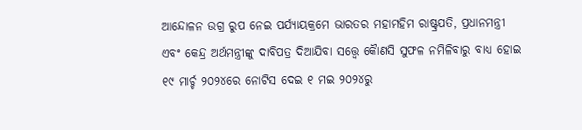ଆନ୍ଦୋଳନ ଉଗ୍ର ରୁପ ନେଇ ପର୍ଯ୍ୟାୟକ୍ରମେ ଭାରତର ମହାମହିମ ରାଷ୍ଟ୍ରପତି, ପ୍ରଧାନମନ୍ତ୍ରୀ ଏବଂ କେନ୍ଦ୍ର ଅର୍ଥମନ୍ତ୍ରୀଙ୍କୁ ଦାବିପତ୍ର ଦିଆଯିବା ସତ୍ତ୍ୱେ କୋୖଣସି ସୁଫଳ ନମିଳିବାରୁ ବାଧ୍ୟ ହୋଇ ୧୯ ମାର୍ଚ୍ଚ ୨୦୨୪ରେ ନୋଟିସ ଦେଇ ୧ ମଇ ୨୦୨୪ରୁ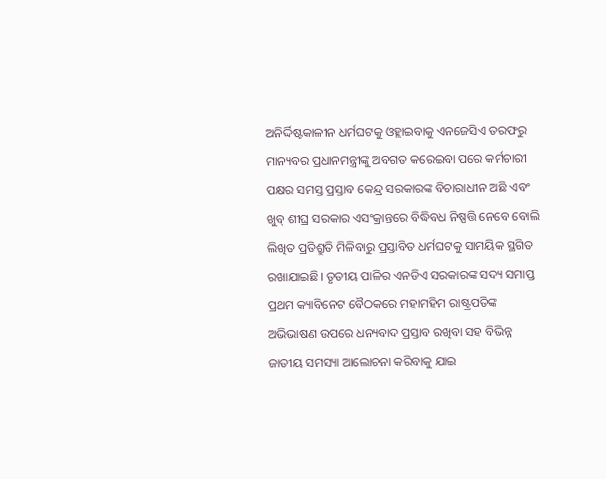ଅନିର୍ଦ୍ଦିଷ୍ଟକାଳୀନ ଧର୍ମଘଟକୁ ଓହ୍ଲାଇବାକୁ ଏନଜେସିଏ ତରଫରୁ ମାନ୍ୟବର ପ୍ରଧାନମନ୍ତ୍ରୀଙ୍କୁ ଅବଗତ କରେଇବା ପରେ କର୍ମଚାରୀ ପକ୍ଷର ସମସ୍ତ ପ୍ରସ୍ତାବ କେନ୍ଦ୍ର ସରକାରଙ୍କ ବିଚାରାଧୀନ ଅଛି ଏବଂ ଖୁବ୍ ଶୀଘ୍ର ସରକାର ଏସଂକ୍ରାନ୍ତରେ ବିଦ୍ଧିବଧ ନିଷ୍ପତ୍ତି ନେବେ ବୋଲି ଲିଖିତ ପ୍ରତିଶ୍ରୁତି ମିଳିବାରୁ ପ୍ରସ୍ତାବିତ ଧର୍ମଘଟକୁ ସାମୟିକ ସ୍ଥଗିତ ରଖାଯାଇଛି। ତୃତୀୟ ପାଳିର ଏନଡିଏ ସରକାରଙ୍କ ସଦ୍ୟ ସମାପ୍ତ ପ୍ରଥମ କ୍ୟାବିନେଟ ବୈଠକରେ ମହାମହିମ ରାଷ୍ଟ୍ରପତିଙ୍କ ଅଭିଭାଷଣ ଉପରେ ଧନ୍ୟବାଦ ପ୍ରସ୍ତାବ ରଖିବା ସହ ବିଭିନ୍ନ ଜାତୀୟ ସମସ୍ୟା ଆଲୋଚନା କରିବାକୁ ଯାଇ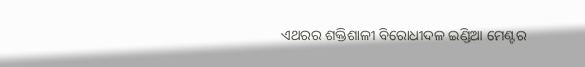ଏଥରର ଶକ୍ତିଶାଳୀ ବିରୋଧୀଦଳ ଇଣ୍ଡିଆ ମେଣ୍ଟର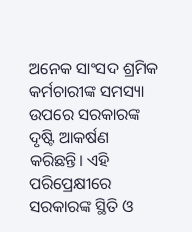ଅନେକ ସାଂସଦ ଶ୍ରମିକ କର୍ମଚାରୀଙ୍କ ସମସ୍ୟା ଉପରେ ସରକାରଙ୍କ ଦୃଷ୍ଟି ଆକର୍ଷଣ କରିଛନ୍ତି। ଏହି ପରିପ୍ରେକ୍ଷୀରେ ସରକାରଙ୍କ ସ୍ଥିତି ଓ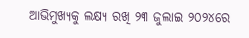ଆଭିମୁଖ୍ୟକୁ ଲକ୍ଷ୍ୟ ରଖି ୨୩ ଜୁଲାଇ ୨୦୨୪ରେ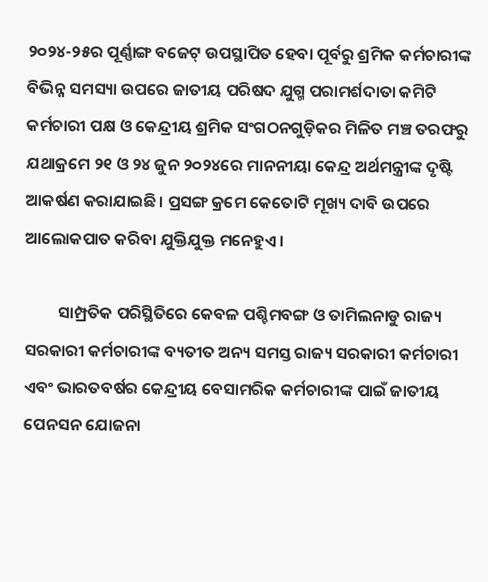୨୦୨୪-୨୫ର ପୂର୍ଣ୍ଣାଙ୍ଗ ବଜେଟ୍ ଉପସ୍ଥାପିତ ହେବା ପୂର୍ବରୁ ଶ୍ରମିକ କର୍ମଚାରୀଙ୍କ ବିଭିନ୍ନ ସମସ୍ୟା ଉପରେ ଜାତୀୟ ପରିଷଦ ଯୁଗ୍ମ ପରାମର୍ଶଦାତା କମିଟି କର୍ମଚାରୀ ପକ୍ଷ ଓ କେନ୍ଦ୍ରୀୟ ଶ୍ରମିକ ସଂଗଠନଗୁଡ଼ିକର ମିଳିତ ମଞ୍ଚ ତରଫରୁ ଯଥାକ୍ରମେ ୨୧ ଓ ୨୪ ଜୁନ ୨୦୨୪ରେ ମାନନୀୟା କେନ୍ଦ୍ର ଅର୍ଥମନ୍ତ୍ରୀଙ୍କ ଦୃଷ୍ଟି ଆକର୍ଷଣ କରାଯାଇଛି। ପ୍ରସଙ୍ଗ କ୍ରମେ କେତୋଟି ମୂଖ୍ୟ ଦାବି ଉପରେ ଆଲୋକପାତ କରିବା ଯୁକ୍ତିଯୁକ୍ତ ମନେହୁଏ।

         ସାମ୍ପ୍ରତିକ ପରିସ୍ଥିତିରେ କେବଳ ପଶ୍ଚିମବଙ୍ଗ ଓ ତାମିଲନାଡୁ ରାଜ୍ୟ ସରକାରୀ କର୍ମଚାରୀଙ୍କ ବ୍ୟତୀତ ଅନ୍ୟ ସମସ୍ତ ରାଜ୍ୟ ସରକାରୀ କର୍ମଚାରୀ ଏବଂ ଭାରତବର୍ଷର କେନ୍ଦ୍ରୀୟ ବେସାମରିକ କର୍ମଚାରୀଙ୍କ ପାଇଁ ଜାତୀୟ ପେନସନ ଯୋଜନା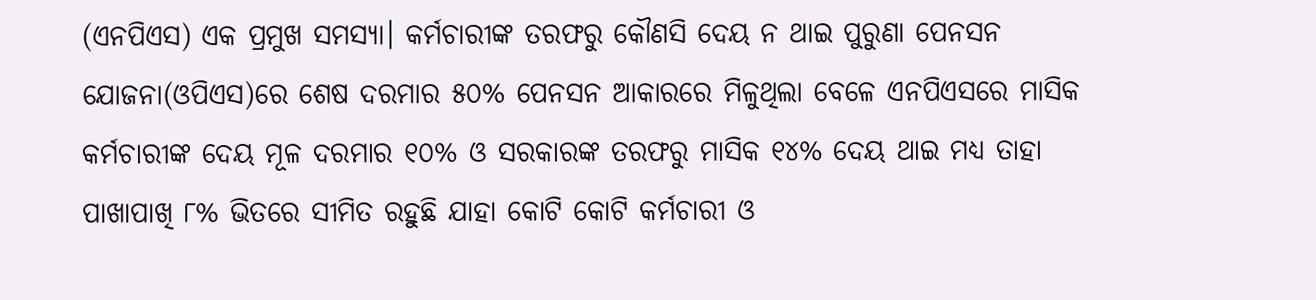(ଏନପିଏସ) ଏକ ପ୍ରମୁଖ ସମସ୍ୟା। କର୍ମଚାରୀଙ୍କ ତରଫରୁ କୌଣସି ଦେୟ ନ ଥାଇ ପୁରୁଣା ପେନସନ ଯୋଜନା(ଓପିଏସ)ରେ ଶେଷ ଦରମାର ୫୦% ପେନସନ ଆକାରରେ ମିଳୁଥିଲା ବେଳେ ଏନପିଏସରେ ମାସିକ କର୍ମଚାରୀଙ୍କ ଦେୟ ମୂଳ ଦରମାର ୧୦% ଓ ସରକାରଙ୍କ ତରଫରୁ ମାସିକ ୧୪% ଦେୟ ଥାଇ ମଧ୍ୟ ତାହା ପାଖାପାଖି ୮% ଭିତରେ ସୀମିତ ରହୁଛି ଯାହା କୋଟି କୋଟି କର୍ମଚାରୀ ଓ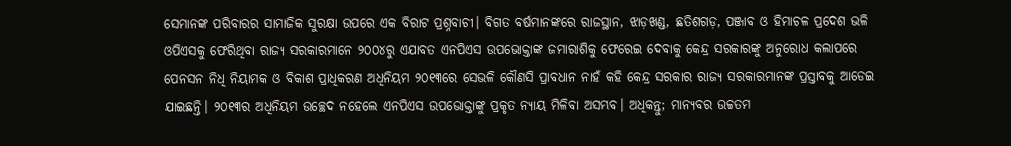ସେମାନଙ୍କ ପରିବାରର ସାମାଜିକ ସୁରକ୍ଷା ଉପରେ ଏକ ବିରାଟ ପ୍ରଶ୍ନବାଚୀ। ବିଗତ ବର୍ଷମାନଙ୍କରେ ରାଜସ୍ଥାନ, ଝାଡ଼ଖଣ୍ଡ, ଛତିଶଗଡ଼, ପଞ୍ଜାବ ଓ ହିମାଚଳ ପ୍ରଦେଶ ଭଳି ଓପିଏସକୁ ଫେରିଥିବା ରାଜ୍ୟ ସରକାରମାନେ ୨୦୦୪ରୁ ଏଯାବତ ଏନପିଏସ ଉପଭୋକ୍ତାଙ୍କ ଜମାରାଶିକୁ ଫେରେଇ ଦେବାକୁ କେନ୍ଦ୍ର ସରକାରଙ୍କୁ ଅନୁରୋଧ କଲାପରେ ପେନସନ ନିଧି ନିୟାମକ ଓ ବିକାଶ ପ୍ରାଧିକରଣ ଅଧିନିୟମ ୨୦୧୩ରେ ସେଭଳି କୌଣସି ପ୍ରାବଧାନ ନାହଁ କହି କେନ୍ଦ୍ର ସରକାର ରାଜ୍ୟ ସରକାରମାନଙ୍କ ପ୍ରସ୍ତାବକୁ ଆଡେଇ ଯାଇଛନ୍ତି। ୨୦୧୩ର ଅଧିନିୟମ ଉଚ୍ଛେଦ ନହେଲେ ଏନପିଏସ ଉପଭୋକ୍ତାଙ୍କୁ ପ୍ରକୃତ ନ୍ୟାୟ ମିଳିବା ଅସମ୍ଭବ। ଅଧିକନ୍ତୁ; ମାନ୍ୟବର ଉଚ୍ଚତମ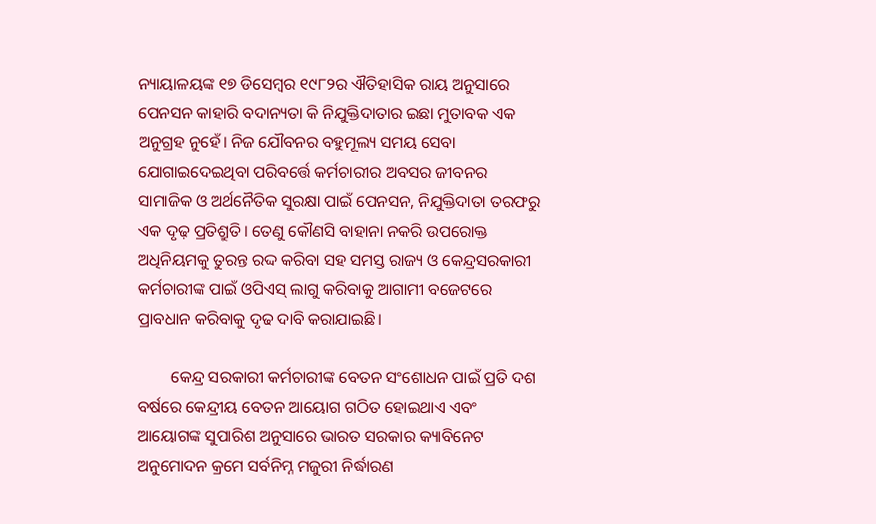ନ୍ୟାୟାଳୟଙ୍କ ୧୭ ଡିସେମ୍ବର ୧୯୮୨ର ଐତିହାସିକ ରାୟ ଅନୁସାରେ ପେନସନ କାହାରି ବଦାନ୍ୟତା କି ନିଯୁକ୍ତିଦାତାର ଇଛା ମୁତାବକ ଏକ ଅନୁଗ୍ରହ ନୁହେଁ। ନିଜ ଯୌବନର ବହୁମୂଲ୍ୟ ସମୟ ସେବା ଯୋଗାଇଦେଇଥିବା ପରିବର୍ତ୍ତେ କର୍ମଚାରୀର ଅବସର ଜୀବନର ସାମାଜିକ ଓ ଅର୍ଥନୈତିକ ସୁରକ୍ଷା ପାଇଁ ପେନସନ, ନିଯୁକ୍ତିଦାତା ତରଫରୁ ଏକ ଦୃଢ଼ ପ୍ରତିଶ୍ରୁତି। ତେଣୁ କୌଣସି ବାହାନା ନକରି ଉପରୋକ୍ତ  ଅଧିନିୟମକୁ ତୁରନ୍ତ ରଦ୍ଦ କରିବା ସହ ସମସ୍ତ ରାଜ୍ୟ ଓ କେନ୍ଦ୍ରସରକାରୀ କର୍ମଚାରୀଙ୍କ ପାଇଁ ଓପିଏସ୍ ଲାଗୁ କରିବାକୁ ଆଗାମୀ ବଜେଟରେ ପ୍ରାବଧାନ କରିବାକୁ ଦୃଢ ଦାବି କରାଯାଇଛି।

        କେନ୍ଦ୍ର ସରକାରୀ କର୍ମଚାରୀଙ୍କ ବେତନ ସଂଶୋଧନ ପାଇଁ ପ୍ରତି ଦଶ ବର୍ଷରେ କେନ୍ଦ୍ରୀୟ ବେତନ ଆୟୋଗ ଗଠିତ ହୋଇଥାଏ ଏବଂ ଆୟୋଗଙ୍କ ସୁପାରିଶ ଅନୁସାରେ ଭାରତ ସରକାର କ୍ୟାବିନେଟ ଅନୁମୋଦନ କ୍ରମେ ସର୍ବନିମ୍ନ ମଜୁରୀ ନିର୍ଦ୍ଧାରଣ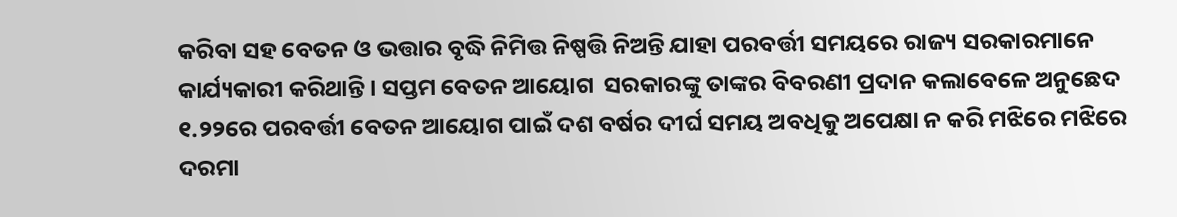କରିବା ସହ ବେତନ ଓ ଭତ୍ତାର ବୃଦ୍ଧି ନିମିତ୍ତ ନିଷ୍ପତ୍ତି ନିଅନ୍ତି ଯାହା ପରବର୍ତ୍ତୀ ସମୟରେ ରାଜ୍ୟ ସରକାରମାନେ କାର୍ଯ୍ୟକାରୀ କରିଥାନ୍ତି। ସପ୍ତମ ବେତନ ଆୟୋଗ  ସରକାରଙ୍କୁ ତାଙ୍କର ବିବରଣୀ ପ୍ରଦାନ କଲାବେଳେ ଅନୁଛେଦ ୧.୨୨ରେ ପରବର୍ତ୍ତୀ ବେତନ ଆୟୋଗ ପାଇଁ ଦଶ ବର୍ଷର ଦୀର୍ଘ ସମୟ ଅବଧିକୁ ଅପେକ୍ଷା ନ କରି ମଝିରେ ମଝିରେ ଦରମା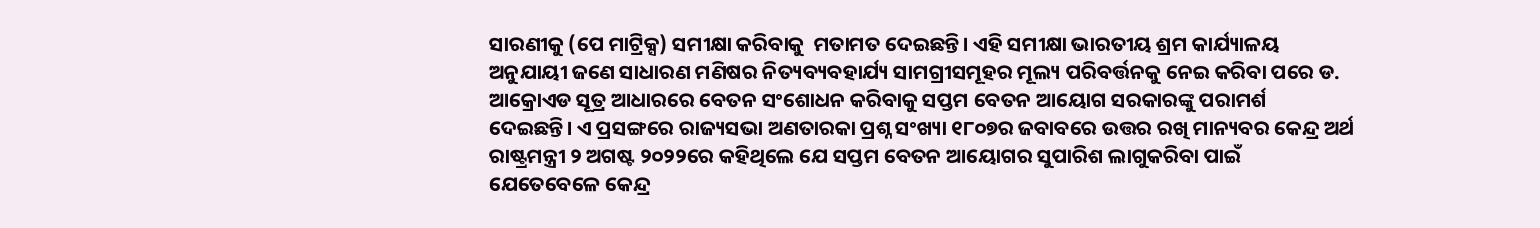ସାରଣୀକୁ (ପେ ମାଟ୍ରିକ୍ସ) ସମୀକ୍ଷା କରିବାକୁ  ମତାମତ ଦେଇଛନ୍ତି। ଏହି ସମୀକ୍ଷା ଭାରତୀୟ ଶ୍ରମ କାର୍ଯ୍ୟାଳୟ ଅନୁଯାୟୀ ଜଣେ ସାଧାରଣ ମଣିଷର ନିତ୍ୟବ୍ୟବହାର୍ଯ୍ୟ ସାମଗ୍ରୀସମୂହର ମୂଲ୍ୟ ପରିବର୍ତ୍ତନକୁ ନେଇ କରିବା ପରେ ଡ. ଆକ୍ରୋଏଡ ସୂତ୍ର ଆଧାରରେ ବେତନ ସଂଶୋଧନ କରିବାକୁ ସପ୍ତମ ବେତନ ଆୟୋଗ ସରକାରଙ୍କୁ ପରାମର୍ଶ ଦେଇଛନ୍ତି। ଏ ପ୍ରସଙ୍ଗରେ ରାଜ୍ୟସଭା ଅଣତାରକା ପ୍ରଶ୍ନ ସଂଖ୍ୟା ୧୮୦୭ର ଜବାବରେ ଉତ୍ତର ରଖି ମାନ୍ୟବର କେନ୍ଦ୍ର ଅର୍ଥ ରାଷ୍ଟ୍ରମନ୍ତ୍ରୀ ୨ ଅଗଷ୍ଟ ୨୦୨୨ରେ କହିଥିଲେ ଯେ ସପ୍ତମ ବେତନ ଆୟୋଗର ସୁପାରିଶ ଲାଗୁକରିବା ପାଇଁ ଯେତେବେଳେ କେନ୍ଦ୍ର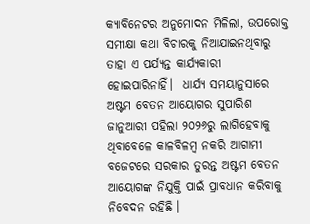କ୍ୟାବିନେଟର ଅନୁମୋଦନ ମିଳିଲା, ଉପରୋକ୍ତ ସମୀକ୍ଷା କଥା ବିଚାରକୁ ନିଆଯାଇନଥିବାରୁ ତାହା ଏ ପର୍ଯ୍ୟନ୍ତ କାର୍ଯ୍ୟକାରୀ ହୋଇପାରିନାହିଁ।  ଧାର୍ଯ୍ୟ ସମୟାନୁସାରେ ଅଷ୍ଟମ ବେତନ ଆୟୋଗର ସୁପାରିଶ ଜାନୁଆରୀ ପହିଲା ୨୦୨୬ରୁ ଲାଗିହେବାକୁ ଥିବାବେଳେ କାଳବିଳମ୍ବ ନକରି ଆଗାମୀ ବଜେଟରେ ସରକାର ତୁରନ୍ତ ଅଷ୍ଟମ ବେତନ ଆୟୋଗଙ୍କ ନିଯୁକ୍ତି ପାଇଁ ପ୍ରାବଧାନ କରିବାକୁ ନିବେଦନ ରହିଛି ।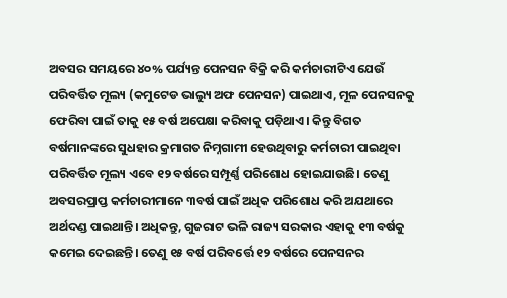ଅବସର ସମୟରେ ୪୦% ପର୍ଯ୍ୟନ୍ତ ପେନସନ ବିକ୍ରି କରି କର୍ମଚାରୀଟିଏ ଯେଉଁ ପରିବର୍ତ୍ତିତ ମୂଲ୍ୟ (କମୁଟେଡ ଭାଲ୍ୟୁ ଅଫ ପେନସନ) ପାଇଥାଏ, ମୂଳ ପେନସନକୁ ଫେରିବା ପାଇଁ ତାକୁ ୧୫ ବର୍ଷ ଅପେକ୍ଷା କରିବାକୁ ପଡ଼ିଥାଏ। କିନ୍ତୁ ବିଗତ ବର୍ଷମାନଙ୍କରେ ସୁଧହାର କ୍ରମାଗତ ନିମ୍ନଗାମୀ ହେଉଥିବାରୁ କର୍ମଚାରୀ ପାଇଥିବା ପରିବର୍ତ୍ତିତ ମୂଲ୍ୟ ଏବେ ୧୨ ବର୍ଷରେ ସମ୍ପୂର୍ଣ୍ଣ ପରିଶୋଧ ହୋଇଯାଉଛି। ତେଣୁ ଅବସରପ୍ରାପ୍ତ କର୍ମଚାରୀମାନେ ୩ବର୍ଷ ପାଇଁ ଅଧିକ ପରିଶୋଧ କରି ଅଯଥାରେ ଅର୍ଥଦଣ୍ଡ ପାଇଥାନ୍ତି। ଅଧିକନ୍ତୁ, ଗୁଜରାଟ ଭଳି ରାଜ୍ୟ ସରକାର ଏହାକୁ ୧୩ ବର୍ଷକୁ କମେଇ ଦେଇଛନ୍ତି। ତେଣୁ ୧୫ ବର୍ଷ ପରିବର୍ତ୍ତେ ୧୨ ବର୍ଷରେ ପେନସନର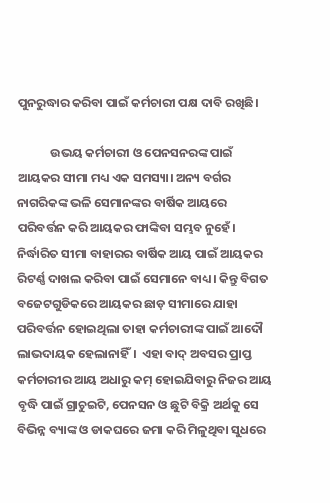ପୁନରୁଦ୍ଧାର କରିବା ପାଇଁ କର୍ମଚାରୀ ପକ୍ଷ ଦାବି ରଖିଛି।

            ଉଭୟ କର୍ମଚାରୀ ଓ ପେନସନରଙ୍କ ପାଇଁ ଆୟକର ସୀମା ମଧ୍ୟ ଏକ ସମସ୍ୟା। ଅନ୍ୟ ବର୍ଗର ନାଗରିକଙ୍କ ଭଳି ସେମାନଙ୍କର ବାର୍ଷିକ ଆୟରେ ପରିବର୍ତ୍ତନ କରି ଆୟକର ଫାଙ୍କିବା ସମ୍ଭବ ନୁହେଁ। ନିର୍ଦ୍ଧାରିତ ସୀମା ବାହାରର ବାର୍ଷିକ ଆୟ ପାଇଁ ଆୟକର ରିଟର୍ଣ୍ଣ ଦାଖଲ କରିବା ପାଇଁ ସେମାନେ ବାଧ୍ୟ। କିନ୍ତୁ ବିଗତ ବଜେଟଗୁଡିକରେ ଆୟକର ଛାଡ଼ ସୀମାରେ ଯାହା ପରିବର୍ତ୍ତନ ହୋଇଥିଲା ତାହା କର୍ମଚାରୀଙ୍କ ପାଇଁ ଆଦୌ ଲାଭଦାୟକ ହେଲାନାହିଁ।  ଏହା ବାଦ୍ ଅବସର ପ୍ରାପ୍ତ କର୍ମଚାରୀର ଆୟ ଅଧାରୁ କମ୍ ହୋଇଯିବାରୁ ନିଜର ଆୟ ବୃଦ୍ଧି ପାଇଁ ଗ୍ରାଚୁଇଟି, ପେନସନ ଓ ଛୁଟି ବିକ୍ରି ଅର୍ଥକୁ ସେ ବିଭିନ୍ନ ବ୍ୟାଙ୍କ ଓ ଡାକଘରେ ଜମା କରି ମିଳୁଥିବା ସୁଧରେ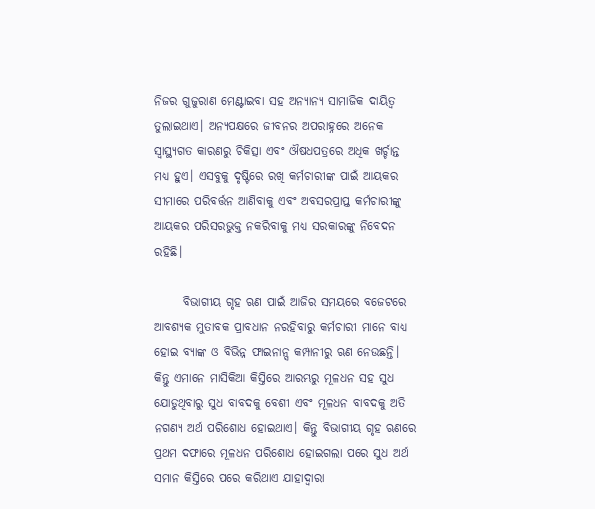ନିଜର ଗୁଜୁରାଣ ମେଣ୍ଟାଇବା ସହ ଅନ୍ୟାନ୍ୟ ସାମାଜିକ ଦାୟିତ୍ଵ ତୁଲାଇଥାଏ। ଅନ୍ୟପକ୍ଷରେ ଜୀବନର ଅପରାହ୍ନରେ ଅନେକ ସ୍ୱାସ୍ଥ୍ୟଗତ କାରଣରୁ ଚିକିତ୍ସା ଏବଂ ଔଷଧପତ୍ରରେ ଅଧିକ ଖର୍ଚ୍ଚାନ୍ତ ମଧ୍ୟ ହୁଏ। ଏସବୁକୁ ଦୃଷ୍ଟିରେ ରଖି କର୍ମଚାରୀଙ୍କ ପାଇଁ ଆୟକର ସୀମାରେ ପରିବର୍ତ୍ତନ ଆଣିବାକୁ ଏବଂ ଅବସରପ୍ରାପ୍ତ କର୍ମଚାରୀଙ୍କୁ ଆୟକର ପରିସରଭୁକ୍ତ ନକରିବାକୁ ମଧ୍ୟ ସରକାରଙ୍କୁ‌ ନିବେଦନ ରହିଛି।

      ବିଭାଗୀୟ ଗୃହ ଋଣ ପାଇଁ ଆଜିର ସମୟରେ ବଜେଟରେ ଆବଶ୍ୟକ ମୁତାବକ ପ୍ରାବଧାନ ନରହିବାରୁ କର୍ମଚାରୀ ମାନେ ବାଧ୍ୟ ହୋଇ ବ୍ୟାଙ୍କ ଓ ବିଭିନ୍ନ ଫାଇନାନ୍ସ କମ୍ପାନୀରୁ ଋଣ ନେଉଛନ୍ତି। କିନ୍ତୁ ଏମାନେ ମାସିକିଆ କିସ୍ତିରେ ଆରମ୍ଭରୁ ମୂଳଧନ ସହ ସୁଧ ଯୋଡୁଥିବାରୁ ସୁଧ ବାବଦକୁ ବେଶୀ ଏବଂ ମୂଳଧନ ବାବଦକୁ ଅତି ନଗଣ୍ୟ ଅର୍ଥ ପରିଶୋଧ ହୋଇଥାଏ। କିନ୍ତୁ ବିଭାଗୀୟ ଗୃହ‌‌‌ ଋଣରେ ପ୍ରଥମ ଦଫାରେ ମୂଳଧନ ପରିଶୋଧ ହୋଇଗଲା ପରେ ସୁଧ ଅର୍ଥ ସମାନ କିସ୍ତିରେ ପରେ କରିଥାଏ ଯାହାଦ୍ଵାରା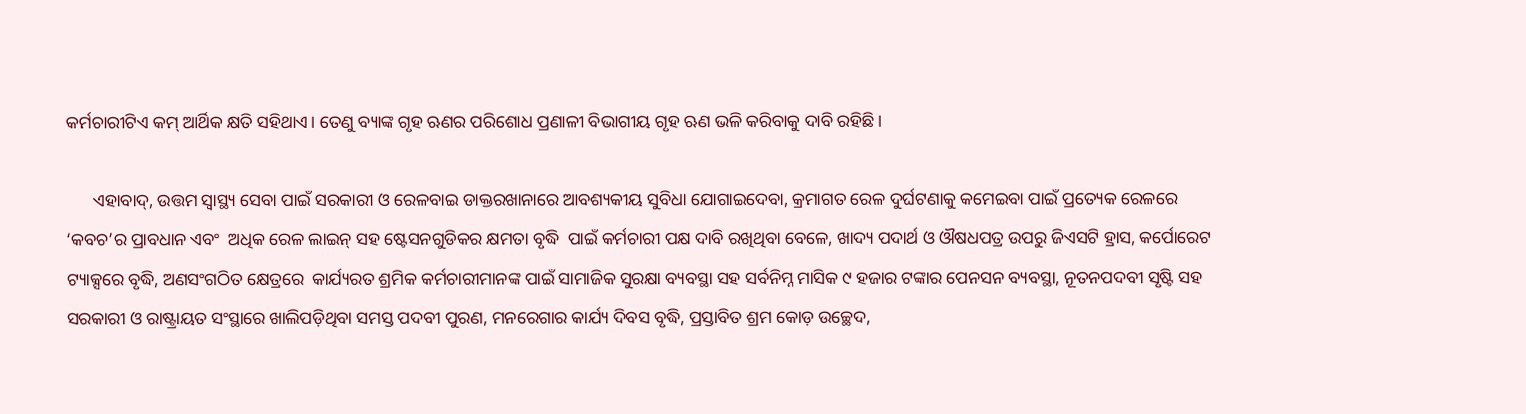କର୍ମଚାରୀଟିଏ କମ୍ ଆର୍ଥିକ କ୍ଷତି ସହିଥାଏ। ତେଣୁ ବ୍ୟାଙ୍କ ଗୃହ ଋଣର‌ ପରିଶୋଧ ପ୍ରଣାଳୀ ବିଭାଗୀୟ ଗୃହ ଋଣ ଭଳି କରିବାକୁ ଦାବି ରହିଛି।

      ଏହାବାଦ୍, ଉତ୍ତମ ସ୍ୱାସ୍ଥ୍ୟ ସେବା ପାଇଁ ସରକାରୀ ଓ ରେଳବାଇ ଡାକ୍ତରଖାନାରେ ଆବଶ୍ୟକୀୟ ସୁବିଧା ଯୋଗାଇଦେବା, କ୍ରମାଗତ ରେଳ ଦୁର୍ଘଟଣାକୁ କମେଇବା ପାଇଁ ପ୍ରତ୍ୟେକ ରେଳରେ ‘କବଚ’ର‌ ପ୍ରାବଧାନ ଏବଂ  ଅଧିକ ରେଳ ଲାଇନ୍ ସହ ଷ୍ଟେସନଗୁଡିକର କ୍ଷମତା ବୃଦ୍ଧି  ପାଇଁ କର୍ମଚାରୀ ପକ୍ଷ ଦାବି ରଖିଥିବା ବେଳେ, ଖାଦ୍ୟ ପଦାର୍ଥ ଓ ଔଷଧପତ୍ର ଉପରୁ ଜିଏସଟି ହ୍ରାସ, କର୍ପୋରେଟ ଟ୍ୟାକ୍ସରେ ବୃଦ୍ଧି, ଅଣସଂଗଠିତ କ୍ଷେତ୍ରରେ  କାର୍ଯ୍ୟରତ ଶ୍ରମିକ କର୍ମଚାରୀମାନଙ୍କ ପାଇଁ ସାମାଜିକ ସୁରକ୍ଷା ବ୍ୟବସ୍ଥା ସହ ସର୍ବନିମ୍ନ ମାସିକ ୯ ହଜାର ଟଙ୍କାର ପେନସନ ବ୍ୟବସ୍ଥା, ନୂତନ‌ପଦବୀ ସୃଷ୍ଟି ସହ ସରକାରୀ ଓ ରାଷ୍ଟ୍ରାୟତ ସଂସ୍ଥାରେ ଖାଲିପଡ଼ିଥିବା ସମସ୍ତ ପଦବୀ ପୁରଣ, ମନରେଗାର କାର୍ଯ୍ୟ ଦିବସ ବୃଦ୍ଧି, ପ୍ରସ୍ତାବିତ ଶ୍ରମ କୋଡ଼ ଉଚ୍ଛେଦ,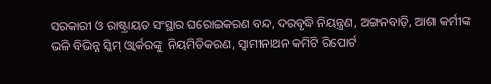ସରକାରୀ ଓ ରାଷ୍ଟ୍ରାୟତ ସଂସ୍ଥାର ଘରୋଇକରଣ ବନ୍ଦ, ଦରବୃଦ୍ଧି ‌ନିୟନ୍ତ୍ରଣ, ଅଙ୍ଗନବାଡ଼ି, ଆଶା କର୍ମୀଙ୍କ ଭଳି ବିଭିନ୍ନ ସ୍କିମ୍ ଓ୍ୱାର୍କରଙ୍କୁ  ନିୟମିତିକରଣ, ସ୍ୱାମୀନାଥନ କମିଟି ରିପୋର୍ଟ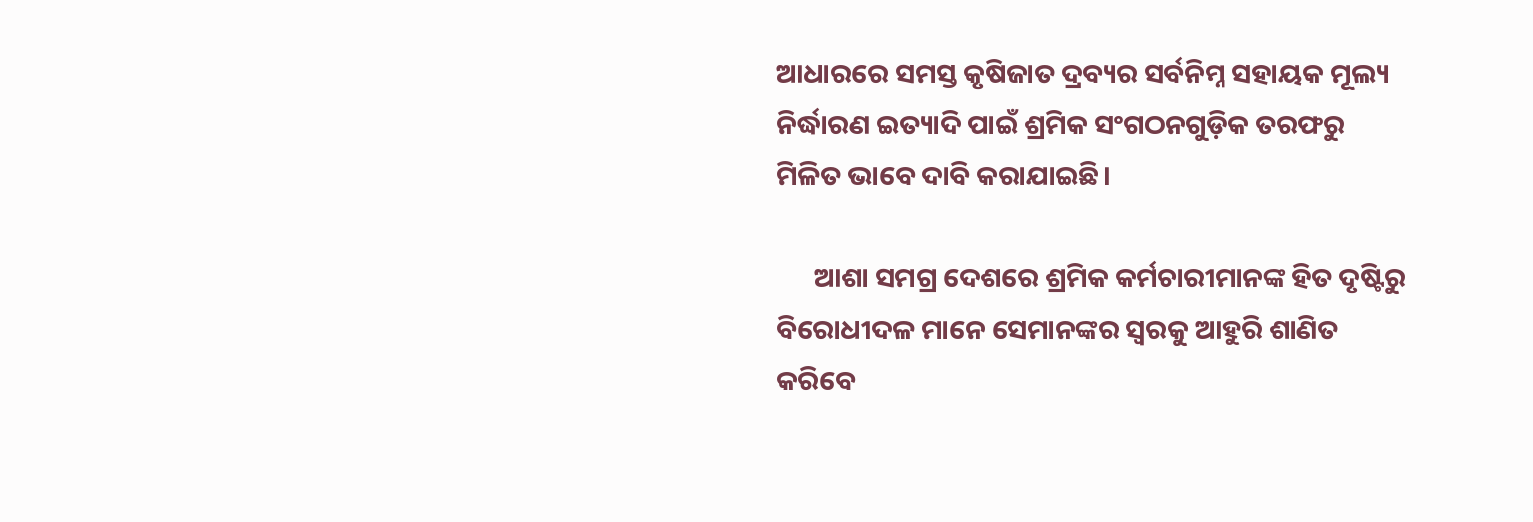ଆଧାରରେ ସମସ୍ତ କୃଷିଜାତ ଦ୍ରବ୍ୟର ସର୍ବନିମ୍ନ ସହାୟକ ମୂଲ୍ୟ ନିର୍ଦ୍ଧାରଣ ଇତ୍ୟାଦି ପାଇଁ ଶ୍ରମିକ ସଂଗଠନଗୁଡ଼ିକ ତରଫରୁ ମିଳିତ ଭାବେ ଦାବି କରାଯାଇଛି।

      ଆଶା ସମଗ୍ର ଦେଶରେ ଶ୍ରମିକ କର୍ମଚାରୀମାନଙ୍କ ହିତ ଦୃଷ୍ଟିରୁ ବିରୋଧୀଦଳ ମାନେ ସେମାନଙ୍କର ସ୍ବରକୁ ଆହୁରି ଶାଣିତ କରିବେ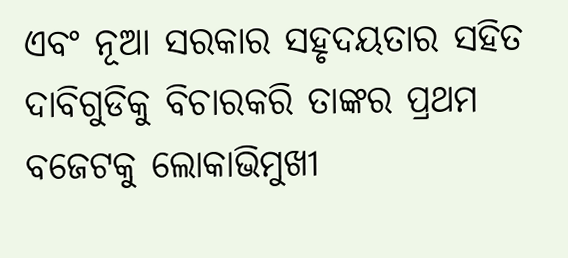ଏବଂ ନୂଆ ସରକାର ସହୃଦୟତାର ‌ସହିତ ଦାବିଗୁଡିକୁ ବିଚାର‌କରି ତାଙ୍କର ପ୍ରଥମ ବଜେଟକୁ ଲୋକାଭିମୁଖୀ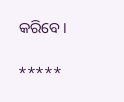କରିବେ।

*****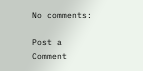No comments:

Post a Comment